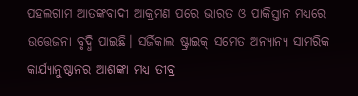ପହଲଗାମ ଆତଙ୍କବାଦୀ ଆକ୍ରମଣ ପରେ ଭାରତ ଓ ପାକିସ୍ତାନ ମଧ୍ୟରେ ଉତ୍ତେଜନା ବୃଦ୍ଧି ପାଇଛି। ସର୍ଜିକାଲ ଷ୍ଟ୍ରାଇକ୍ ସମେତ ଅନ୍ୟାନ୍ୟ ସାମରିକ କାର୍ଯ୍ୟାନୁଷ୍ଠାନର ଆଶଙ୍କା ମଧ୍ୟ ତୀବ୍ର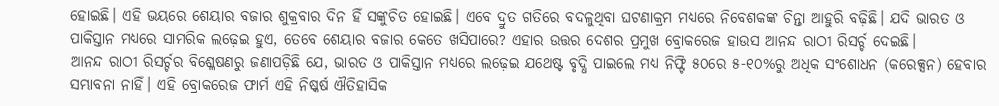ହୋଇଛି। ଏହି ଭୟରେ ଶେୟାର ବଜାର ଶୁକ୍ରବାର ଦିନ ହିଁ ସଙ୍କୁଚିତ ହୋଇଛି। ଏବେ ଦ୍ରୁତ ଗତିରେ ବଦଳୁଥିବା ଘଟଣାକ୍ରମ ମଧ୍ୟରେ ନିବେଶକଙ୍କ ଚିନ୍ତା ଆହୁରି ବଢ଼ିଛି। ଯଦି ଭାରତ ଓ ପାକିସ୍ତାନ ମଧ୍ୟରେ ସାମରିକ ଲଢ଼େଇ ହୁଏ, ତେବେ ଶେୟାର ବଜାର କେତେ ଖସିପାରେ? ଏହାର ଉତ୍ତର ଦେଶର ପ୍ରମୁଖ ବ୍ରୋକରେଜ ହାଉସ ଆନନ୍ଦ ରାଠୀ ରିସର୍ଚ୍ଚ ଦେଇଛି।
ଆନନ୍ଦ ରାଠୀ ରିସର୍ଚ୍ଚର ବିଶ୍ଳେଷଣରୁ ଜଣାପଡ଼ିଛି ଯେ, ଭାରତ ଓ ପାକିସ୍ତାନ ମଧ୍ୟରେ ଲଢ଼େଇ ଯଥେଷ୍ଟ ବୃଦ୍ଧି ପାଇଲେ ମଧ୍ୟ ନିଫ୍ଟି ୫୦ରେ ୫-୧୦%ରୁ ଅଧିକ ସଂଶୋଧନ (କରେକ୍ସନ) ହେବାର ସମ୍ଭାବନା ନାହିଁ। ଏହି ବ୍ରୋକରେଜ ଫାର୍ମ ଏହି ନିଷ୍କର୍ଷ ଐତିହାସିକ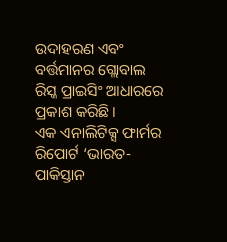ଉଦାହରଣ ଏବଂ ବର୍ତ୍ତମାନର ଗ୍ଲୋବାଲ ରିସ୍କ ପ୍ରାଇସିଂ ଆଧାରରେ ପ୍ରକାଶ କରିଛି।
ଏକ ଏନାଲିଟିକ୍ସ ଫାର୍ମର ରିପୋର୍ଟ ‘ଭାରତ-ପାକିସ୍ତାନ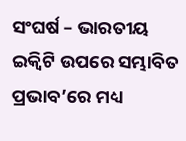ସଂଘର୍ଷ – ଭାରତୀୟ ଇକ୍ୱିଟି ଉପରେ ସମ୍ଭାବିତ ପ୍ରଭାବ’ରେ ମଧ୍ୟ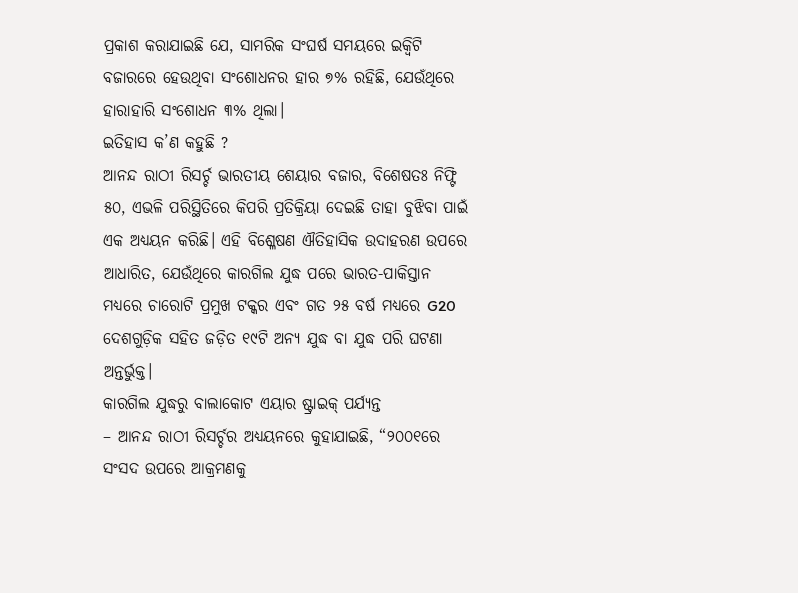ପ୍ରକାଶ କରାଯାଇଛି ଯେ, ସାମରିକ ସଂଘର୍ଷ ସମୟରେ ଇକ୍ୱିଟି ବଜାରରେ ହେଉଥିବା ସଂଶୋଧନର ହାର ୭% ରହିଛି, ଯେଉଁଥିରେ ହାରାହାରି ସଂଶୋଧନ ୩% ଥିଲା।
ଇତିହାସ କ’ଣ କହୁଛି ?
ଆନନ୍ଦ ରାଠୀ ରିସର୍ଚ୍ଚ ଭାରତୀୟ ଶେୟାର ବଜାର, ବିଶେଷତଃ ନିଫ୍ଟି ୫୦, ଏଭଳି ପରିସ୍ଥିତିରେ କିପରି ପ୍ରତିକ୍ରିୟା ଦେଇଛି ତାହା ବୁଝିବା ପାଇଁ ଏକ ଅଧ୍ୟୟନ କରିଛି। ଏହି ବିଶ୍ଳେଷଣ ଐତିହାସିକ ଉଦାହରଣ ଉପରେ ଆଧାରିତ, ଯେଉଁଥିରେ କାରଗିଲ ଯୁଦ୍ଧ ପରେ ଭାରତ-ପାକିସ୍ତାନ ମଧ୍ୟରେ ଚାରୋଟି ପ୍ରମୁଖ ଟକ୍କର ଏବଂ ଗତ ୨୫ ବର୍ଷ ମଧ୍ୟରେ G20 ଦେଶଗୁଡ଼ିକ ସହିତ ଜଡ଼ିତ ୧୯ଟି ଅନ୍ୟ ଯୁଦ୍ଧ ବା ଯୁଦ୍ଧ ପରି ଘଟଣା ଅନ୍ତର୍ଭୁକ୍ତ।
କାରଗିଲ ଯୁଦ୍ଧରୁ ବାଲାକୋଟ ଏୟାର ଷ୍ଟ୍ରାଇକ୍ ପର୍ଯ୍ୟନ୍ତ
– ଆନନ୍ଦ ରାଠୀ ରିସର୍ଚ୍ଚର ଅଧ୍ୟୟନରେ କୁହାଯାଇଛି, “୨୦୦୧ରେ ସଂସଦ ଉପରେ ଆକ୍ରମଣକୁ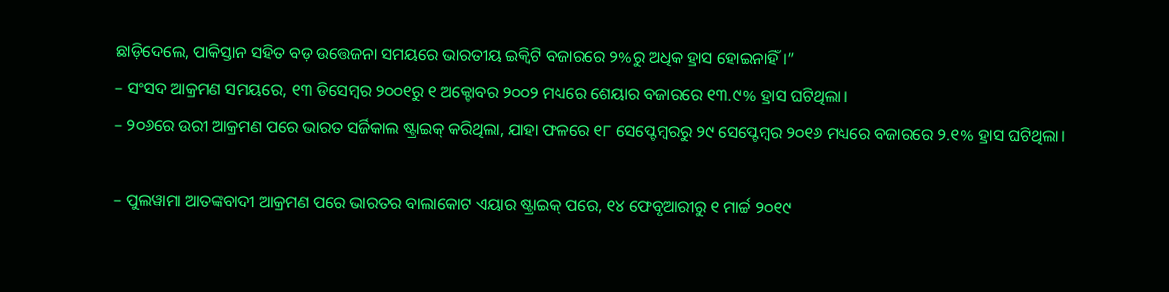ଛାଡ଼ିଦେଲେ, ପାକିସ୍ତାନ ସହିତ ବଡ଼ ଉତ୍ତେଜନା ସମୟରେ ଭାରତୀୟ ଇକ୍ୱିଟି ବଜାରରେ ୨%ରୁ ଅଧିକ ହ୍ରାସ ହୋଇନାହିଁ।”
– ସଂସଦ ଆକ୍ରମଣ ସମୟରେ, ୧୩ ଡିସେମ୍ବର ୨୦୦୧ରୁ ୧ ଅକ୍ଟୋବର ୨୦୦୨ ମଧ୍ୟରେ ଶେୟାର ବଜାରରେ ୧୩.୯% ହ୍ରାସ ଘଟିଥିଲା।
– ୨୦୬ରେ ଉରୀ ଆକ୍ରମଣ ପରେ ଭାରତ ସର୍ଜିକାଲ ଷ୍ଟ୍ରାଇକ୍ କରିଥିଲା, ଯାହା ଫଳରେ ୧୮ ସେପ୍ଟେମ୍ବରରୁ ୨୯ ସେପ୍ଟେମ୍ବର ୨୦୧୬ ମଧ୍ୟରେ ବଜାରରେ ୨.୧% ହ୍ରାସ ଘଟିଥିଲା।

– ପୁଲୱାମା ଆତଙ୍କବାଦୀ ଆକ୍ରମଣ ପରେ ଭାରତର ବାଲାକୋଟ ଏୟାର ଷ୍ଟ୍ରାଇକ୍ ପରେ, ୧୪ ଫେବୃଆରୀରୁ ୧ ମାର୍ଚ୍ଚ ୨୦୧୯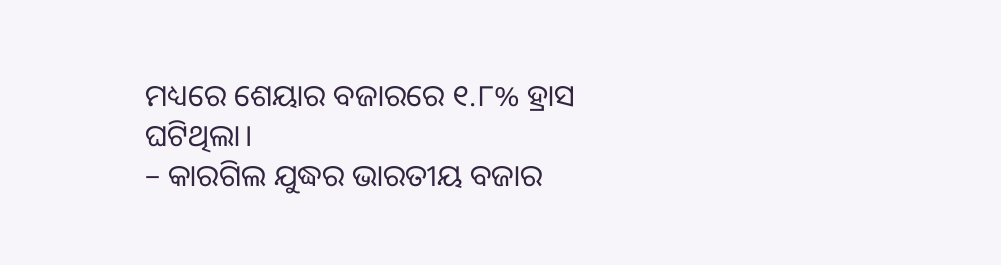ମଧ୍ୟରେ ଶେୟାର ବଜାରରେ ୧.୮% ହ୍ରାସ ଘଟିଥିଲା।
– କାରଗିଲ ଯୁଦ୍ଧର ଭାରତୀୟ ବଜାର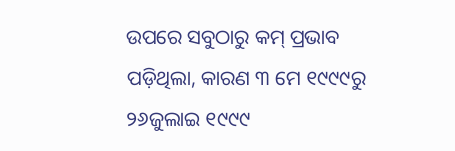ଉପରେ ସବୁଠାରୁ କମ୍ ପ୍ରଭାବ ପଡ଼ିଥିଲା, କାରଣ ୩ ମେ ୧୯୯୯ରୁ ୨୬ଜୁଲାଇ ୧୯୯୯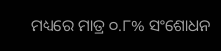ମଧ୍ୟରେ ମାତ୍ର ୦.୮% ସଂଶୋଧନ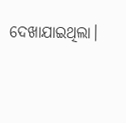ଦେଖାଯାଇଥିଲା।